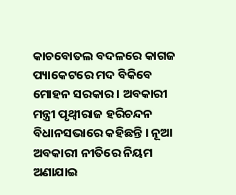କାଚବୋତଲ ବଦଳରେ କାଗଜ ପ୍ୟାକେଟରେ ମଦ ବିକିବେ ମୋହନ ସରକାର । ଅବକାରୀ ମନ୍ତ୍ରୀ ପୃଥ୍ୱୀରାଜ ହରିଚନ୍ଦନ ବିଧାନସଭାରେ କହିଛନ୍ତି । ନୂଆ ଅବକାରୀ ନୀତିରେ ନିୟମ ଅଣାଯାଇ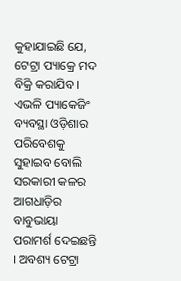କୁହାଯାଇଛି ଯେ, ଟେଟ୍ରା ପ୍ୟାକ୍ରେ ମଦ ବିକ୍ରି କରାଯିବ । ଏଭଳି ପ୍ୟାକେଜିଂ ବ୍ୟବସ୍ଥା ଓଡ଼ିଶାର ପରିବେଶକୁ ସୁହାଇବ ବୋଲି ସରକାରୀ କଳର ଆଗଧାଡ଼ିର ବାବୁଭାୟା ପରାମର୍ଶ ଦେଇଛନ୍ତି । ଅବଶ୍ୟ ଟେଟ୍ରା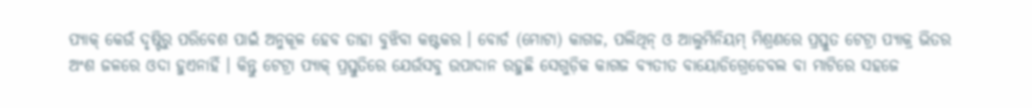ପ୍ୟାକ୍ କେଉଁ ଦୃଷ୍ଟିରୁ ପରିବେଶ ପାଇଁ ଅନୁକୂଳ ହେବ ତାହା ବୁଝିବା କଷ୍ଟକର । ବୋର୍ଡ (ମୋଟା) କାଗଜ, ପଲିଥିନ୍ ଓ ଆଲୁମିନିୟମ୍ ମିଶ୍ରଣରେ ପ୍ରସ୍ତୁତ ଟେଟ୍ରା ପ୍ୟାକ୍ର ଭିତର ଅଂଶ ଜଳରେ ଓଦା ହୁଏନାହିଁ । କିନ୍ତୁ ଟେଟ୍ରା ପ୍ୟାକ୍ ପ୍ରସ୍ତୁତିରେ ଯେଉଁସବୁ ଉପାଦାନ ରହୁଛି ସେଗୁଡ଼ିକ କାଗଜ ବ୍ୟତୀତ ବାୟୋଡିଗ୍ରେଡେବଲ ବା ମାଟିରେ ସହଜେ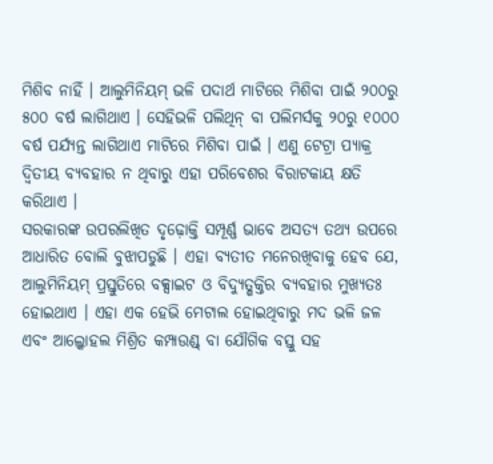ମିଶିବ ନାହିଁ । ଆଲୁମିନିୟମ୍ ଭଳି ପଦାର୍ଥ ମାଟିରେ ମିଶିବା ପାଇଁ ୨୦୦ରୁ ୫୦୦ ବର୍ଷ ଲାଗିଥାଏ । ସେହିଭଳି ପଲିଥିନ୍ ବା ପଲିମର୍ସକୁ ୨୦ରୁ ୧୦୦୦ ବର୍ଷ ପର୍ଯ୍ୟନ୍ତ ଲାଗିଥାଏ ମାଟିରେ ମିଶିବା ପାଇଁ । ଏଣୁ ଟେଟ୍ରା ପ୍ୟାକ୍ର ଦ୍ୱିତୀୟ ବ୍ୟବହାର ନ ଥିବାରୁ ଏହା ପରିବେଶର ବିରାଟକାୟ କ୍ଷତି କରିଥାଏ ।
ସରକାରଙ୍କ ଉପରଲିଖିତ ଦୃଢ଼ୋକ୍ତି ସମ୍ପୂର୍ଣ୍ଣ ଭାବେ ଅସତ୍ୟ ତଥ୍ୟ ଉପରେ ଆଧାରିତ ବୋଲି ବୁଝାପଡୁଛି । ଏହା ବ୍ୟତୀତ ମନେରଖିବାକୁ ହେବ ଯେ, ଆଲୁମିନିୟମ୍ ପ୍ରସ୍ତୁତିରେ ବକ୍ସାଇଟ ଓ ବିଦ୍ୟୁତ୍ଶକ୍ତିର ବ୍ୟବହାର ମୁଖ୍ୟତଃ ହୋଇଥାଏ । ଏହା ଏକ ହେଭି ମେଟାଲ ହୋଇଥିବାରୁ ମଦ ଭଳି ଜଳ ଏବଂ ଆଲ୍କୋହଲ ମିଶ୍ରିତ କମ୍ପାଉଣ୍ଡ୍ ବା ଯୌଗିକ ବସ୍ତୁ ସହ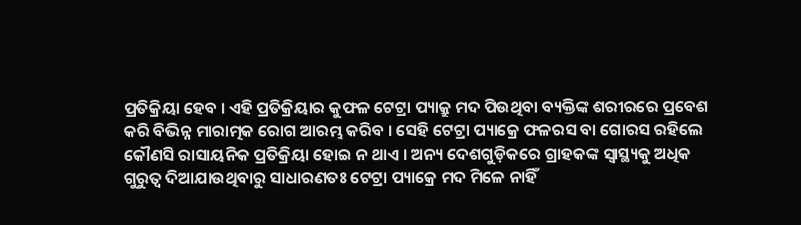ପ୍ରତିକ୍ରିୟା ହେବ । ଏହି ପ୍ରତିକ୍ରିୟାର କୁଫଳ ଟେଟ୍ରା ପ୍ୟାକ୍ରୁ ମଦ ପିଉଥିବା ବ୍ୟକ୍ତିଙ୍କ ଶରୀରରେ ପ୍ରବେଶ କରି ବିଭିନ୍ନ ମାରାତ୍ମକ ରୋଗ ଆରମ୍ଭ କରିବ । ସେହି ଟେଟ୍ରା ପ୍ୟାକ୍ରେ ଫଳରସ ବା ଗୋରସ ରହିଲେ କୌଣସି ରାସାୟନିକ ପ୍ରତିକ୍ରିୟା ହୋଇ ନ ଥାଏ । ଅନ୍ୟ ଦେଶଗୁଡ଼ିକରେ ଗ୍ରାହକଙ୍କ ସ୍ୱାସ୍ଥ୍ୟକୁ ଅଧିକ ଗୁରୁତ୍ୱ ଦିଆଯାଉଥିବାରୁ ସାଧାରଣତଃ ଟେଟ୍ରା ପ୍ୟାକ୍ରେ ମଦ ମିଳେ ନାହିଁ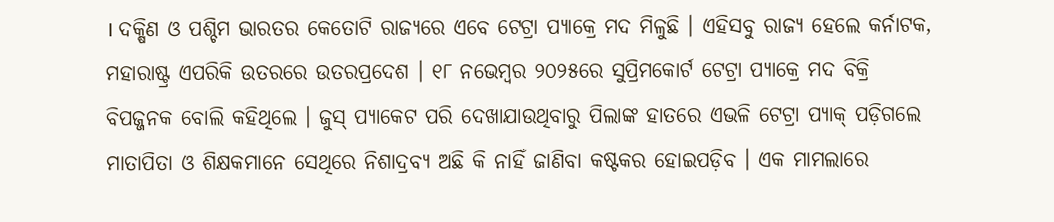। ଦକ୍ଷିଣ ଓ ପଶ୍ଚିମ ଭାରତର କେତୋଟି ରାଜ୍ୟରେ ଏବେ ଟେଟ୍ରା ପ୍ୟାକ୍ରେ ମଦ ମିଳୁଛି । ଏହିସବୁ ରାଜ୍ୟ ହେଲେ କର୍ନାଟକ, ମହାରାଷ୍ଟ୍ର ଏପରିକି ଉତରରେ ଉତରପ୍ରଦେଶ । ୧୮ ନଭେମ୍ବର ୨୦୨୫ରେ ସୁପ୍ରିମକୋର୍ଟ ଟେଟ୍ରା ପ୍ୟାକ୍ରେ ମଦ ବିକ୍ରି ବିପଜ୍ଜନକ ବୋଲି କହିଥିଲେ । ଜୁସ୍ ପ୍ୟାକେଟ ପରି ଦେଖାଯାଉଥିବାରୁ ପିଲାଙ୍କ ହାତରେ ଏଭଳି ଟେଟ୍ରା ପ୍ୟାକ୍ ପଡ଼ିଗଲେ ମାତାପିତା ଓ ଶିକ୍ଷକମାନେ ସେଥିରେ ନିଶାଦ୍ରବ୍ୟ ଅଛି କି ନାହିଁ ଜାଣିବା କଷ୍ଟକର ହୋଇପଡ଼ିବ । ଏକ ମାମଲାରେ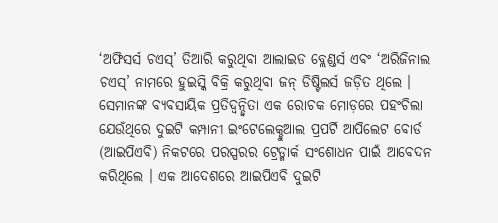‘ଅଫିସର୍ସ ଚଏସ୍’ ତିଆରି କରୁଥିବା ଆଲାଇଡ ବ୍ଲେଣ୍ଡର୍ସ ଏବଂ ‘ଅରିଜିନାଲ ଚଏସ୍’ ନାମରେ ହୁଇସ୍କି ବିକ୍ରି କରୁଥିବା ଜନ୍ ଡିଷ୍ଟିଲର୍ସ ଜଡ଼ିତ ଥିଲେ । ସେମାନଙ୍କ ବ୍ୟବସାୟିକ ପ୍ରତିଦ୍ୱନ୍ଦ୍ୱିତା ଏକ ରୋଚକ ମୋଡ଼ରେ ପହଂଚିଲା ଯେଉଁଥିରେ ଦୁଇଟି କମ୍ପାନୀ ଇଂଟେଲେକ୍ଚୁଆଲ ପ୍ରପର୍ଟି ଆପିଲେଟ ବୋର୍ଡ (ଆଇପିଏବି) ନିକଟରେ ପରସ୍ପରର ଟ୍ରେଡ୍ମାର୍କ ସଂଶୋଧନ ପାଇଁ ଆବେଦନ କରିଥିଲେ । ଏକ ଆଦେଶରେ ଆଇପିଏବି ଦୁଇଟି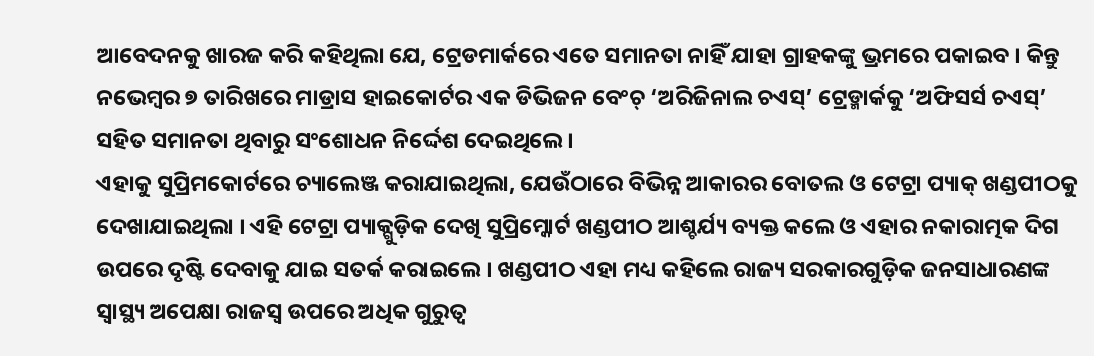ଆବେଦନକୁ ଖାରଜ କରି କହିଥିଲା ଯେ, ଟ୍ରେଡମାର୍କରେ ଏତେ ସମାନତା ନାହିଁ ଯାହା ଗ୍ରାହକଙ୍କୁ ଭ୍ରମରେ ପକାଇବ । କିନ୍ତୁ ନଭେମ୍ବର ୭ ତାରିଖରେ ମାଡ୍ରାସ ହାଇକୋର୍ଟର ଏକ ଡିଭିଜନ ବେଂଚ୍ ‘ଅରିଜିନାଲ ଚଏସ୍’ ଟ୍ରେଡ୍ମାର୍କକୁ ‘ଅଫିସର୍ସ ଚଏସ୍’ ସହିତ ସମାନତା ଥିବାରୁ ସଂଶୋଧନ ନିର୍ଦ୍ଦେଶ ଦେଇଥିଲେ ।
ଏହାକୁ ସୁପ୍ରିମକୋର୍ଟରେ ଚ୍ୟାଲେଞ୍ଜ କରାଯାଇଥିଲା, ଯେଉଁଠାରେ ବିଭିନ୍ନ ଆକାରର ବୋତଲ ଓ ଟେଟ୍ରା ପ୍ୟାକ୍ ଖଣ୍ଡପୀଠକୁ ଦେଖାଯାଇଥିଲା । ଏହି ଟେଟ୍ରା ପ୍ୟାକ୍ଗୁଡ଼ିକ ଦେଖି ସୁପ୍ରିମ୍କୋର୍ଟ ଖଣ୍ଡପୀଠ ଆଶ୍ଚର୍ଯ୍ୟ ବ୍ୟକ୍ତ କଲେ ଓ ଏହାର ନକାରାତ୍ମକ ଦିଗ ଉପରେ ଦୃଷ୍ଟି ଦେବାକୁ ଯାଇ ସତର୍କ କରାଇଲେ । ଖଣ୍ଡପୀଠ ଏହା ମଧ୍ୟ କହିଲେ ରାଜ୍ୟ ସରକାରଗୁଡ଼ିକ ଜନସାଧାରଣଙ୍କ ସ୍ୱାସ୍ଥ୍ୟ ଅପେକ୍ଷା ରାଜସ୍ୱ ଉପରେ ଅଧିକ ଗୁରୁତ୍ୱ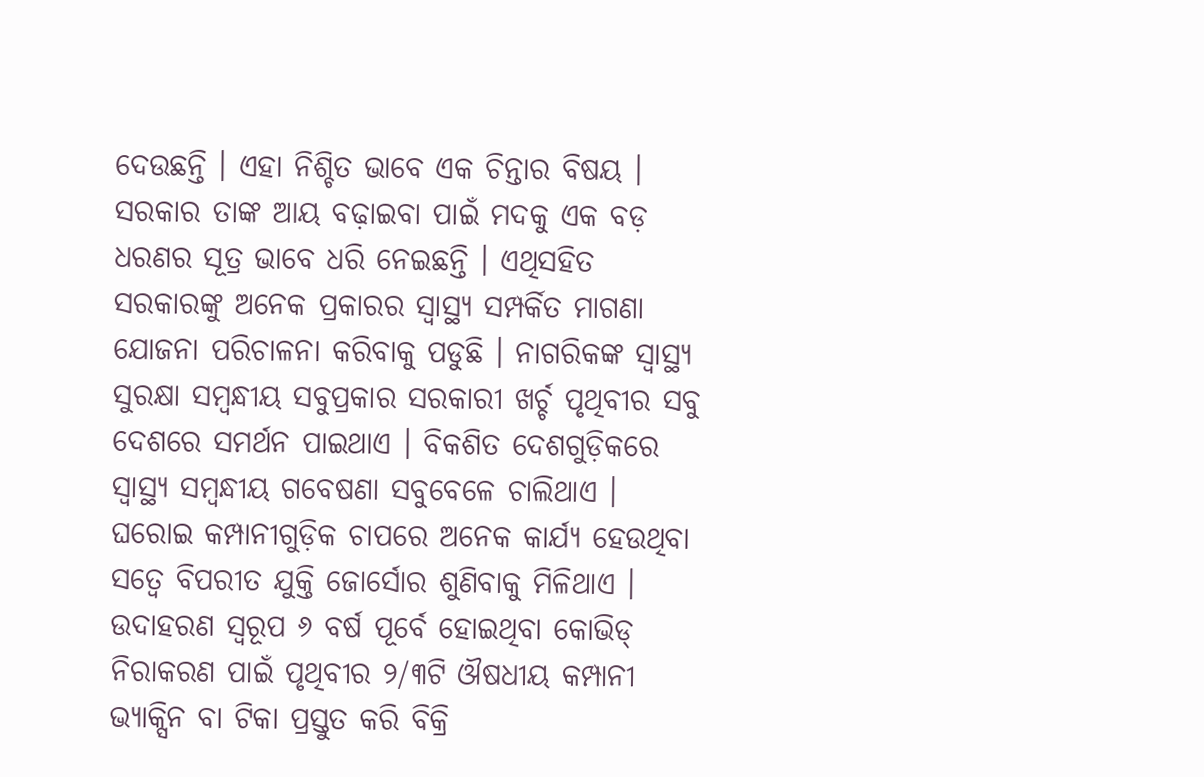ଦେଉଛନ୍ତି । ଏହା ନିଶ୍ଚିତ ଭାବେ ଏକ ଚିନ୍ତାର ବିଷୟ । ସରକାର ତାଙ୍କ ଆୟ ବଢ଼ାଇବା ପାଇଁ ମଦକୁ ଏକ ବଡ଼ ଧରଣର ସୂତ୍ର ଭାବେ ଧରି ନେଇଛନ୍ତି । ଏଥିସହିତ ସରକାରଙ୍କୁ ଅନେକ ପ୍ରକାରର ସ୍ୱାସ୍ଥ୍ୟ ସମ୍ପର୍କିତ ମାଗଣା ଯୋଜନା ପରିଚାଳନା କରିବାକୁ ପଡୁଛି । ନାଗରିକଙ୍କ ସ୍ୱାସ୍ଥ୍ୟ ସୁରକ୍ଷା ସମ୍ବନ୍ଧୀୟ ସବୁପ୍ରକାର ସରକାରୀ ଖର୍ଚ୍ଚ ପୃଥିବୀର ସବୁ ଦେଶରେ ସମର୍ଥନ ପାଇଥାଏ । ବିକଶିତ ଦେଶଗୁଡ଼ିକରେ ସ୍ୱାସ୍ଥ୍ୟ ସମ୍ବନ୍ଧୀୟ ଗବେଷଣା ସବୁବେଳେ ଚାଲିଥାଏ । ଘରୋଇ କମ୍ପାନୀଗୁଡ଼ିକ ଚାପରେ ଅନେକ କାର୍ଯ୍ୟ ହେଉଥିବା ସତ୍ୱେ ବିପରୀତ ଯୁକ୍ତି ଜୋର୍ସୋର ଶୁଣିବାକୁ ମିଳିଥାଏ । ଉଦାହରଣ ସ୍ୱରୂପ ୬ ବର୍ଷ ପୂର୍ବେ ହୋଇଥିବା କୋଭିଡ୍ ନିରାକରଣ ପାଇଁ ପୃଥିବୀର ୨/୩ଟି ଔଷଧୀୟ କମ୍ପାନୀ ଭ୍ୟାକ୍ସିନ ବା ଟିକା ପ୍ରସ୍ତୁତ କରି ବିକ୍ରି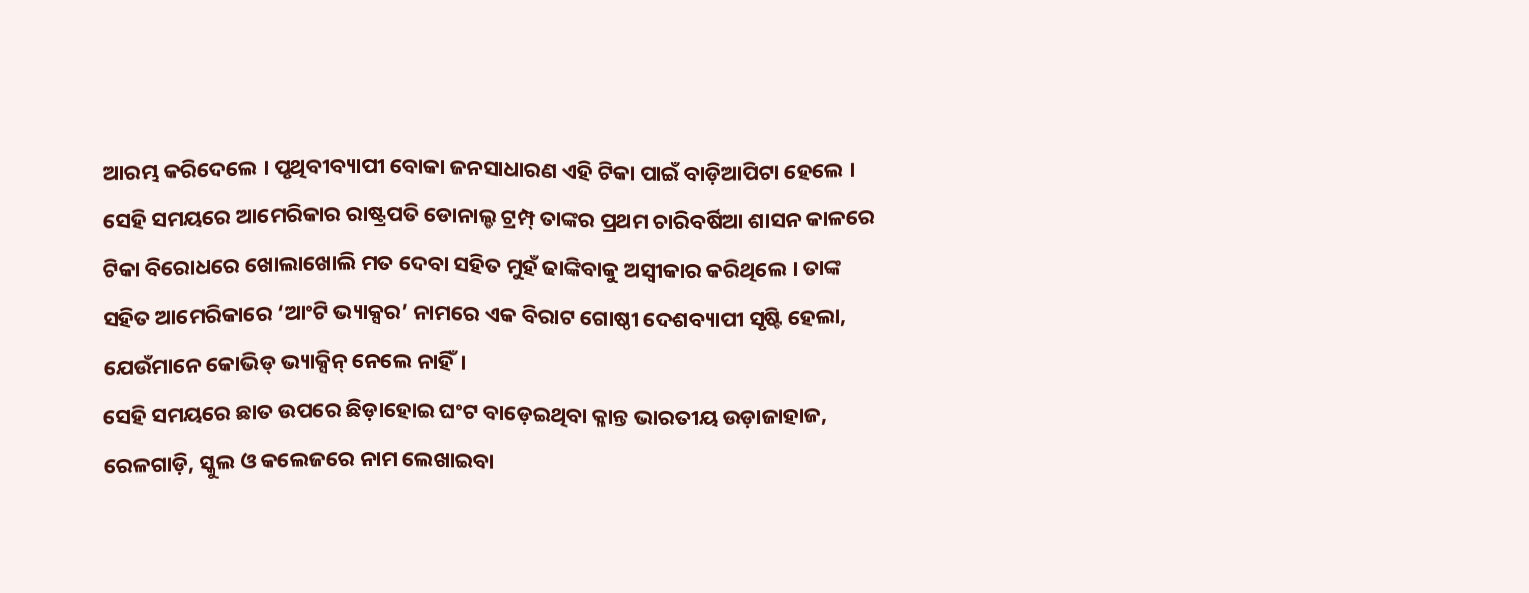ଆରମ୍ଭ କରିଦେଲେ । ପୃଥିବୀବ୍ୟାପୀ ବୋକା ଜନସାଧାରଣ ଏହି ଟିକା ପାଇଁ ବାଡ଼ିଆପିଟା ହେଲେ । ସେହି ସମୟରେ ଆମେରିକାର ରାଷ୍ଟ୍ରପତି ଡୋନାଲ୍ଡ ଟ୍ରମ୍ପ୍ ତାଙ୍କର ପ୍ରଥମ ଚାରିବର୍ଷିଆ ଶାସନ କାଳରେ ଟିକା ବିରୋଧରେ ଖୋଲାଖୋଲି ମତ ଦେବା ସହିତ ମୁହଁ ଢାଙ୍କିବାକୁ ଅସ୍ୱୀକାର କରିଥିଲେ । ତାଙ୍କ ସହିତ ଆମେରିକାରେ ‘ଆଂଟି ଭ୍ୟାକ୍ସର’ ନାମରେ ଏକ ବିରାଟ ଗୋଷ୍ଠୀ ଦେଶବ୍ୟାପୀ ସୃଷ୍ଟି ହେଲା, ଯେଉଁମାନେ କୋଭିଡ୍ ଭ୍ୟାକ୍ସିନ୍ ନେଲେ ନାହିଁ।
ସେହି ସମୟରେ ଛାତ ଉପରେ ଛିଡ଼ାହୋଇ ଘଂଟ ବାଡ଼େଇଥିବା କ୍ଳାନ୍ତ ଭାରତୀୟ ଉଡ଼ାଜାହାଜ, ରେଳଗାଡ଼ି, ସ୍କୁଲ ଓ କଲେଜରେ ନାମ ଲେଖାଇବା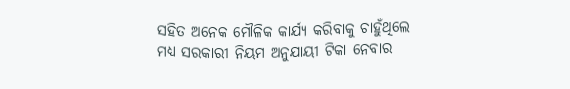ସହିତ ଅନେକ ମୌଳିକ କାର୍ଯ୍ୟ କରିବାକୁ ଚାହୁଁଥିଲେ ମଧ୍ୟ ସରକାରୀ ନିୟମ ଅନୁଯାୟୀ ଟିକା ନେବାର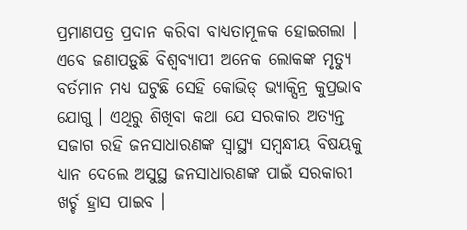ପ୍ରମାଣପତ୍ର ପ୍ରଦାନ କରିବା ବାଧ୍ୟତାମୂଳକ ହୋଇଗଲା । ଏବେ ଜଣାପଡ଼ୁଛି ବିଶ୍ୱବ୍ୟାପୀ ଅନେକ ଲୋକଙ୍କ ମୃତ୍ୟୁ ବର୍ତମାନ ମଧ୍ୟ ଘଟୁଛି ସେହି କୋଭିଡ୍ ଭ୍ୟାକ୍ସିନ୍ର କୁପ୍ରଭାବ ଯୋଗୁ । ଏଥିରୁ ଶିଖିବା କଥା ଯେ ସରକାର ଅତ୍ୟନ୍ତ ସଜାଗ ରହି ଜନସାଧାରଣଙ୍କ ସ୍ୱାସ୍ଥ୍ୟ ସମ୍ବନ୍ଧୀୟ ବିଷୟକୁ ଧ୍ୟାନ ଦେଲେ ଅସୁସ୍ଥ ଜନସାଧାରଣଙ୍କ ପାଇଁ ସରକାରୀ ଖର୍ଚ୍ଚ ହ୍ରାସ ପାଇବ ।